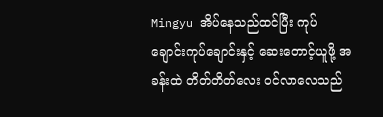Mingyu အိပ်နေသည်ထင်ပြီး ကုပ်ချောင်းကုပ်ချောင်းနှင့် ဆေးတောင့်ယူဖို့ အခန်းထဲ တိတ်တိတ်လေး ဝင်လာလေသည်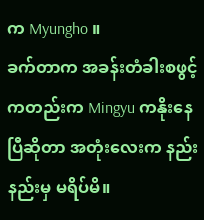က Myungho ။
ခက်တာက အခန်းတံခါးစဖွင့်ကတည်းက Mingyu ကနိုးနေပြီဆိုတာ အတုံးလေးက နည်းနည်းမှ မရိပ်မိ။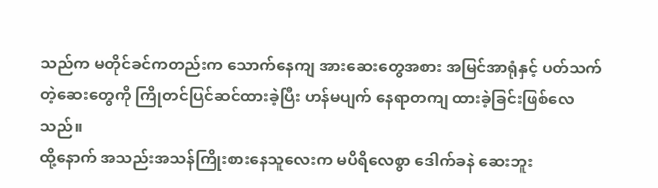သည်က မတိုင်ခင်ကတည်းက သောက်နေကျ အားဆေးတွေအစား အမြင်အာရုံနှင့် ပတ်သက်တဲ့ဆေးတွေကို ကြိုတင်ပြင်ဆင်ထားခဲ့ပြီး ဟန်မပျက် နေရာတကျ ထားခဲ့ခြင်းဖြစ်လေသည်။
ထို့နောက် အသည်းအသန်ကြိုးစားနေသူလေးက မပိရိလေစွာ ဒေါက်ခနဲ ဆေးဘူး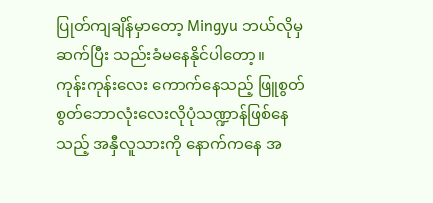ပြုတ်ကျချိန်မှာတော့ Mingyu ဘယ်လိုမှ ဆက်ပြီး သည်းခံမနေနိုင်ပါတော့။
ကုန်းကုန်းလေး ကောက်နေသည့် ဖြူစွတ်စွတ်ဘောလုံးလေးလိုပုံသဏ္ဍာန်ဖြစ်နေသည့် အနှီလူသားကို နောက်ကနေ အ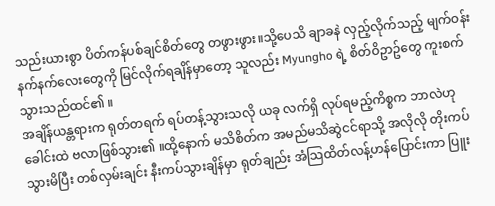သည်းယားစွာ ပိတ်ကန်ပစ်ချင်စိတ်တွေ တဖွားဖွား။သို့ပေသိ ချာခနဲ လှည့်လိုက်သည့် မျက်ဝန်းနက်နက်လေးတွေကို မြင်လိုက်ရချိန်မှာတော့ သူလည်း Myungho ရဲ့ စိတ်ဝိဥာဥ်တွေ ကူးစက်သွားသည်ထင်၏ ။
အချိန်ယန္တရားက ရုတ်တရက် ရပ်တန့်သွားသလို ယခု လက်ရှိ လုပ်ရမည့်ကိစ္စက ဘာလဲဟု ခေါင်းထဲ ဗလာဖြစ်သွား၏ ။ထို့နောက် မသိစိတ်က အမည်မသိဆွဲငင်ရာသို့ အလိုလို တိုးကပ်သွားမိပြီး တစ်လှမ်းချင်း နီးကပ်သွားချိန်မှာ ရုတ်ချည်း အံသြထိတ်လန့်ဟန်ပြောင်းကာ ပြူး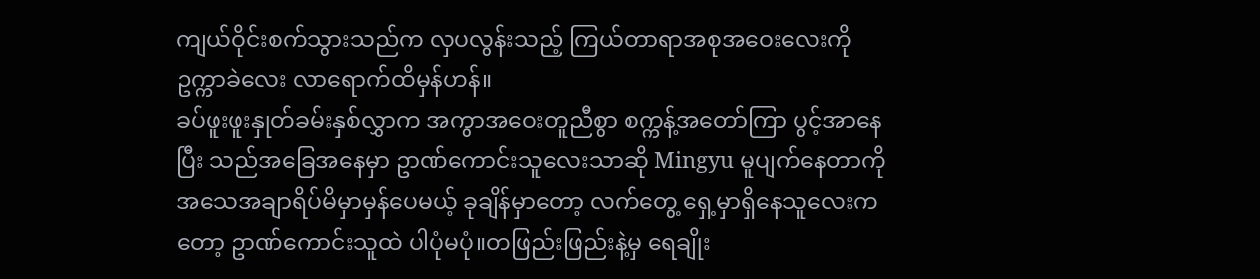ကျယ်ဝိုင်းစက်သွားသည်က လှပလွန်းသည့် ကြယ်တာရာအစုအဝေးလေးကို ဥက္ကာခဲလေး လာရောက်ထိမှန်ဟန်။
ခပ်ဖူးဖူးနှုတ်ခမ်းနှစ်လွှာက အကွာအဝေးတူညီစွာ စက္ကန့်အတော်ကြာ ပွင့်အာနေပြီး သည်အခြေအနေမှာ ဥာဏ်ကောင်းသူလေးသာဆို Mingyu မူပျက်နေတာကို အသေအချာရိပ်မိမှာမှန်ပေမယ့် ခုချိန်မှာတော့ လက်တွေ့ ရှေ့မှာရှိနေသူလေးကတော့ ဥာဏ်ကောင်းသူထဲ ပါပုံမပုံ။တဖြည်းဖြည်းနဲ့မှ ရေချိုး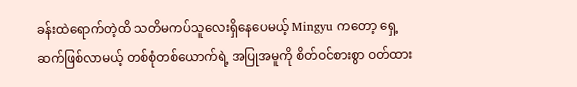ခန်းထဲရောက်တဲ့ထိ သတိမကပ်သူလေးရှိနေပေမယ့် Mingyu ကတော့ ရှေ့ဆက်ဖြစ်လာမယ့် တစ်စုံတစ်ယောက်ရဲ့ အပြုအမူကို စိတ်ဝင်စားစွာ ဝတ်ထား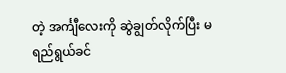တဲ့ အင်္ကျီလေးကို ဆွဲချွတ်လိုက်ပြီး မရည်ရွယ်ခင်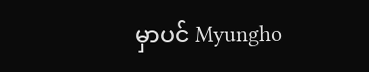မှာပင် Myungho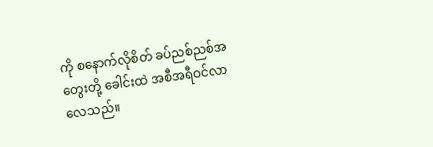ကို စနောက်လိုစိတ် ခပ်ညစ်ညစ်အတွေးတို့ ခေါင်းထဲ အစီအရီဝင်လာလေသည်။